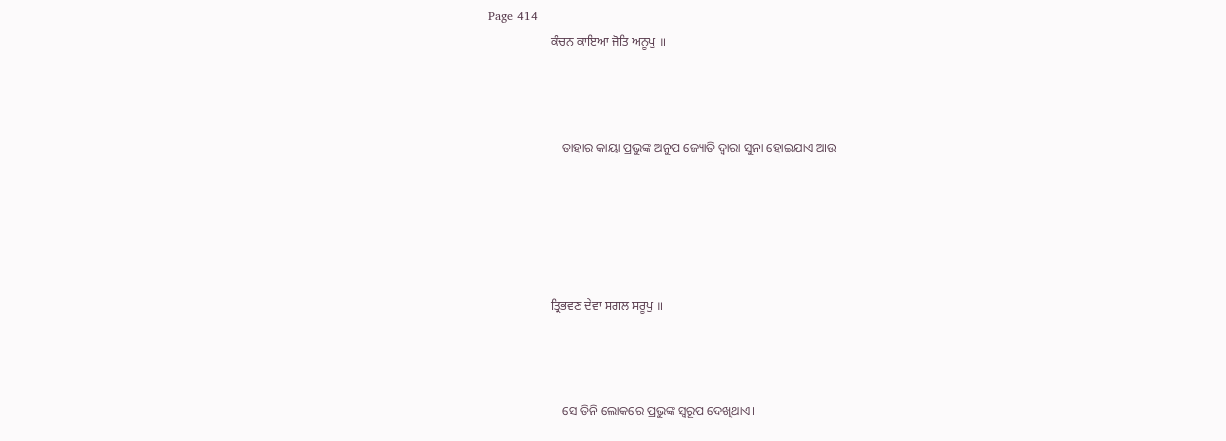Page 414
                    ਕੰਚਨ ਕਾਇਆ ਜੋਤਿ ਅਨੂਪੁ ॥



                        ତାହାର କାୟା ପ୍ରଭୁଙ୍କ ଅନୁପ ଜ୍ୟୋତି ଦ୍ଵାରା ସୁନା ହୋଇଯାଏ ଆଉ





                    ਤ੍ਰਿਭਵਣ ਦੇਵਾ ਸਗਲ ਸਰੂਪੁ ॥



                        ସେ ତିନି ଲୋକରେ ପ୍ରଭୁଙ୍କ ସ୍ୱରୂପ ଦେଖିଥାଏ।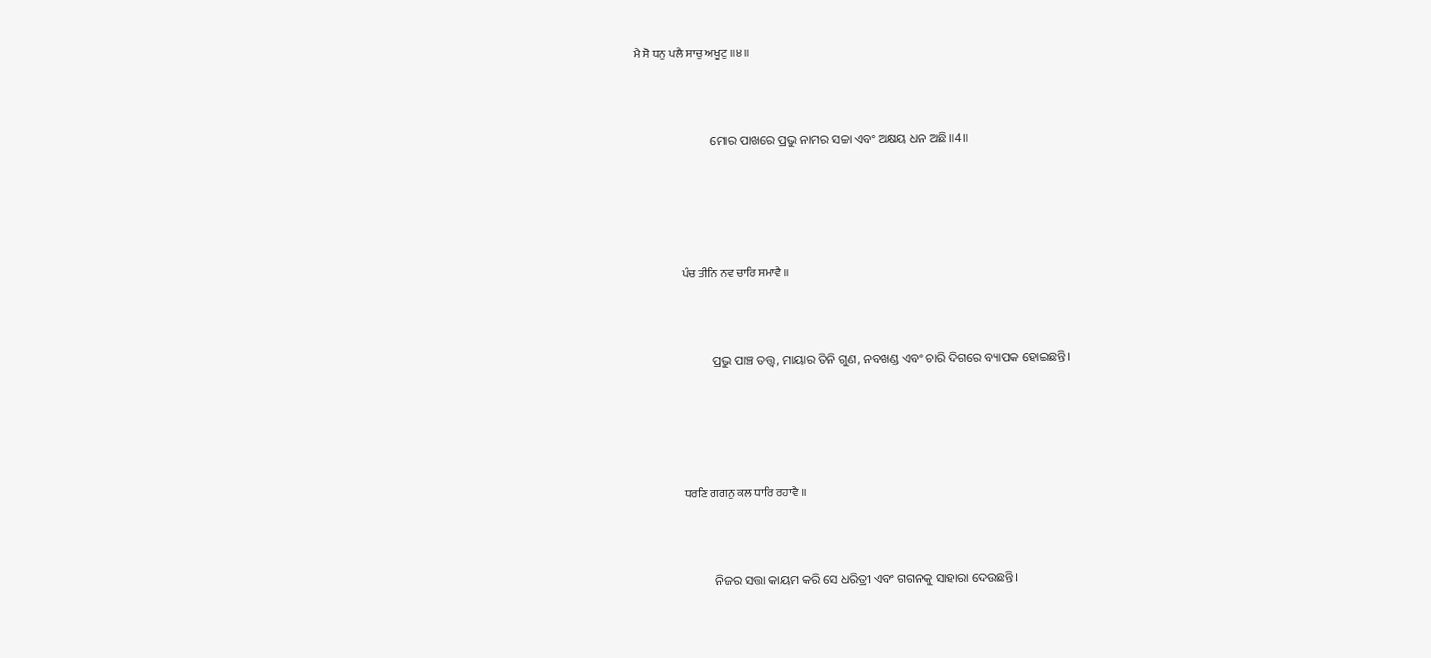ਮੈ ਸੋ ਧਨੁ ਪਲੈ ਸਾਚੁ ਅਖੂਟੁ ॥੪॥



                        ମୋର ପାଖରେ ପ୍ରଭୁ ନାମର ସଚ୍ଚା ଏବଂ ଅକ୍ଷୟ ଧନ ଅଛି॥4॥





                    ਪੰਚ ਤੀਨਿ ਨਵ ਚਾਰਿ ਸਮਾਵੈ ॥



                        ପ୍ରଭୁ ପାଞ୍ଚ ତତ୍ତ୍ଵ, ମାୟାର ତିନି ଗୁଣ, ନବଖଣ୍ଡ ଏବଂ ଚାରି ଦିଗରେ ବ୍ୟାପକ ହୋଇଛନ୍ତି।





                    ਧਰਣਿ ਗਗਨੁ ਕਲ ਧਾਰਿ ਰਹਾਵੈ ॥



                        ନିଜର ସତ୍ତା କାୟମ କରି ସେ ଧରିତ୍ରୀ ଏବଂ ଗଗନକୁ ସାହାରା ଦେଉଛନ୍ତି।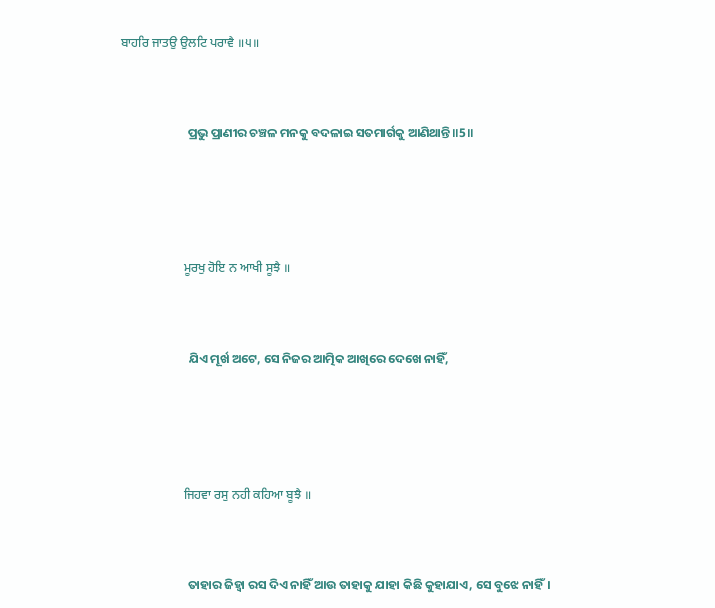ਬਾਹਰਿ ਜਾਤਉ ਉਲਟਿ ਪਰਾਵੈ ॥੫॥



                        ପ୍ରଭୁ ପ୍ରାଣୀର ଚଞ୍ଚଳ ମନକୁ ବଦଳାଇ ସତମାର୍ଗକୁ ଆଣିଥାନ୍ତି ॥5॥





                    ਮੂਰਖੁ ਹੋਇ ਨ ਆਖੀ ਸੂਝੈ ॥



                        ଯିଏ ମୂର୍ଖ ଅଟେ, ସେ ନିଜର ଆତ୍ମିକ ଆଖିରେ ଦେଖେ ନାହିଁ,





                    ਜਿਹਵਾ ਰਸੁ ਨਹੀ ਕਹਿਆ ਬੂਝੈ ॥



                        ତାହାର ଜିହ୍ଵା ରସ ଦିଏ ନାହିଁ ଆଉ ତାହାକୁ ଯାହା କିଛି କୁହାଯାଏ, ସେ ବୁଝେ ନାହିଁ।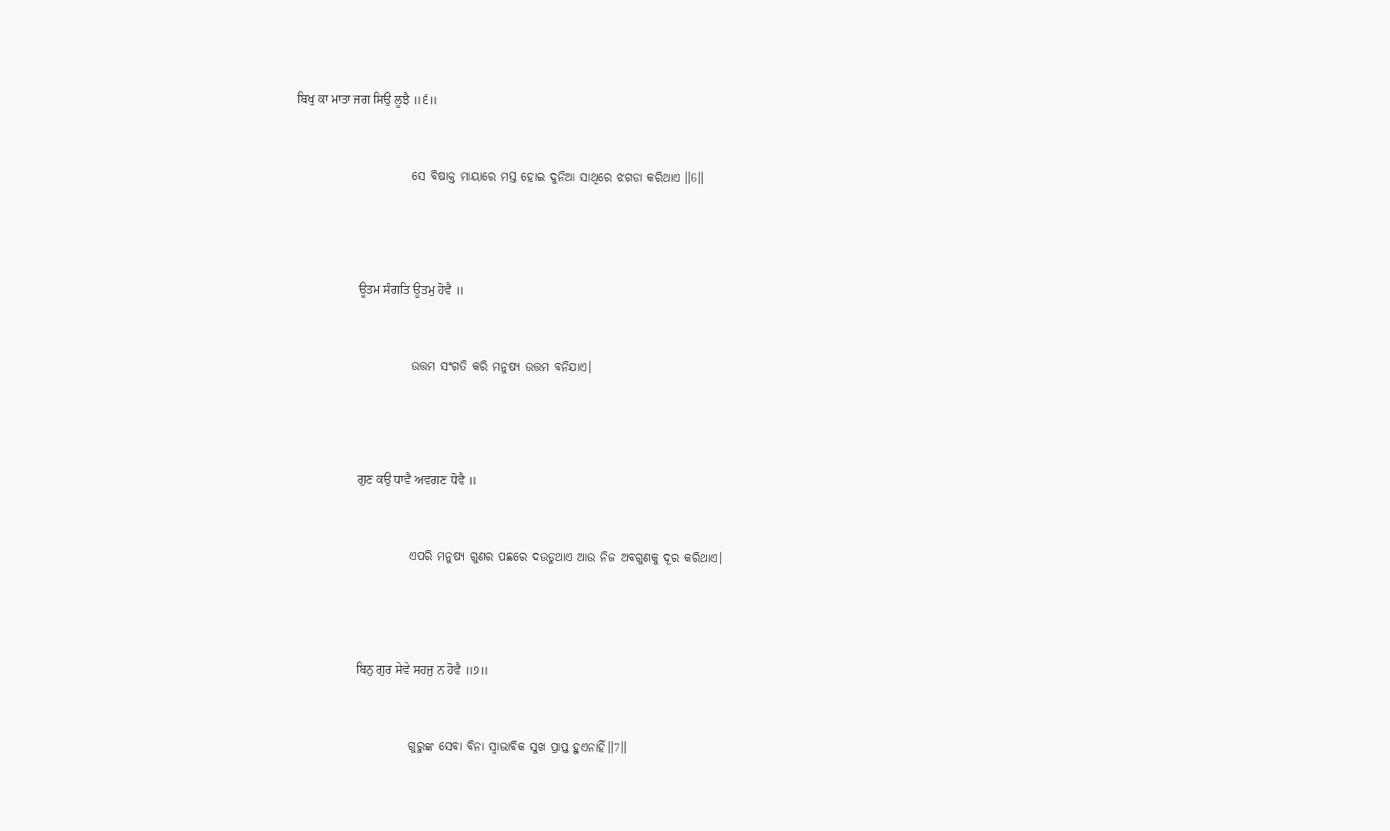ਬਿਖੁ ਕਾ ਮਾਤਾ ਜਗ ਸਿਉ ਲੂਝੈ ॥੬॥



                        ସେ ବିଷାକ୍ତ ମାୟାରେ ମସ୍ତ ହୋଇ ଦୁନିଆ ସାଥିରେ ଝଗଡା କରିଥାଏ ॥6॥





                    ਊਤਮ ਸੰਗਤਿ ਊਤਮੁ ਹੋਵੈ ॥



                        ଉତ୍ତମ ସଂଗତି କରି ମନୁଷ୍ୟ ଉତ୍ତମ ବନିଯାଏ।





                    ਗੁਣ ਕਉ ਧਾਵੈ ਅਵਗਣ ਧੋਵੈ ॥



                        ଏପରି ମନୁଷ୍ୟ ଗୁଣର ପଛରେ ଦଉଡୁଥାଏ ଆଉ ନିଜ ଅବଗୁଣକୁ ଦୂର କରିଥାଏ।





                    ਬਿਨੁ ਗੁਰ ਸੇਵੇ ਸਹਜੁ ਨ ਹੋਵੈ ॥੭॥



                        ଗୁରୁଙ୍କ ସେବା ବିନା ସ୍ଵାଭାବିକ ସୁଖ ପ୍ରାପ୍ତ ହୁଏନାହିଁ॥7॥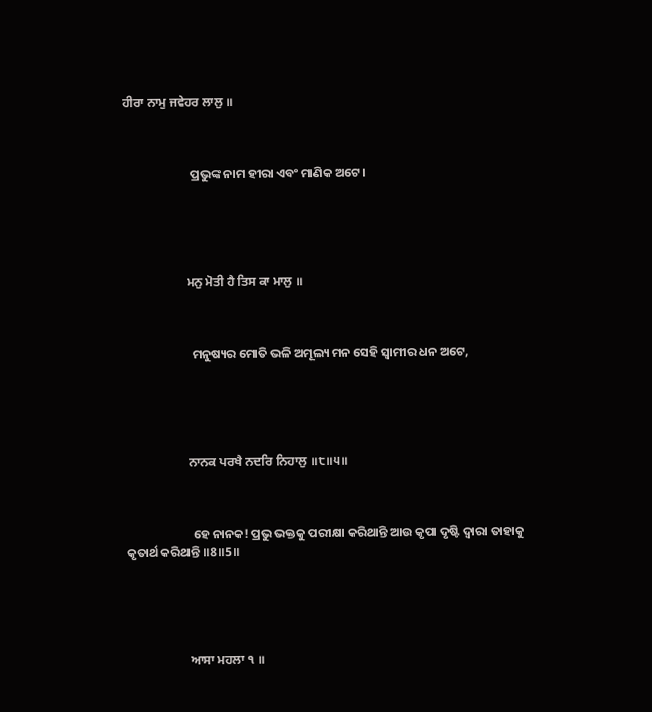ਹੀਰਾ ਨਾਮੁ ਜਵੇਹਰ ਲਾਲੁ ॥



                        ପ୍ରଭୁଙ୍କ ନାମ ହୀରା ଏବଂ ମାଣିକ ଅଟେ।





                    ਮਨੁ ਮੋਤੀ ਹੈ ਤਿਸ ਕਾ ਮਾਲੁ ॥



                        ମନୁଷ୍ୟର ମୋତି ଭଳି ଅମୂଲ୍ୟ ମନ ସେହି ସ୍ଵାମୀର ଧନ ଅଟେ,





                    ਨਾਨਕ ਪਰਖੈ ਨਦਰਿ ਨਿਹਾਲੁ ॥੮॥੫॥



                        ହେ ନାନକ! ପ୍ରଭୁ ଭକ୍ତକୁ ପରୀକ୍ଷା କରିଥାନ୍ତି ଆଉ କୃପା ଦୃଷ୍ଟି ଦ୍ଵାରା ତାହାକୁ କୃତାର୍ଥ କରିଥାନ୍ତି ॥8॥5॥





                    ਆਸਾ ਮਹਲਾ ੧ ॥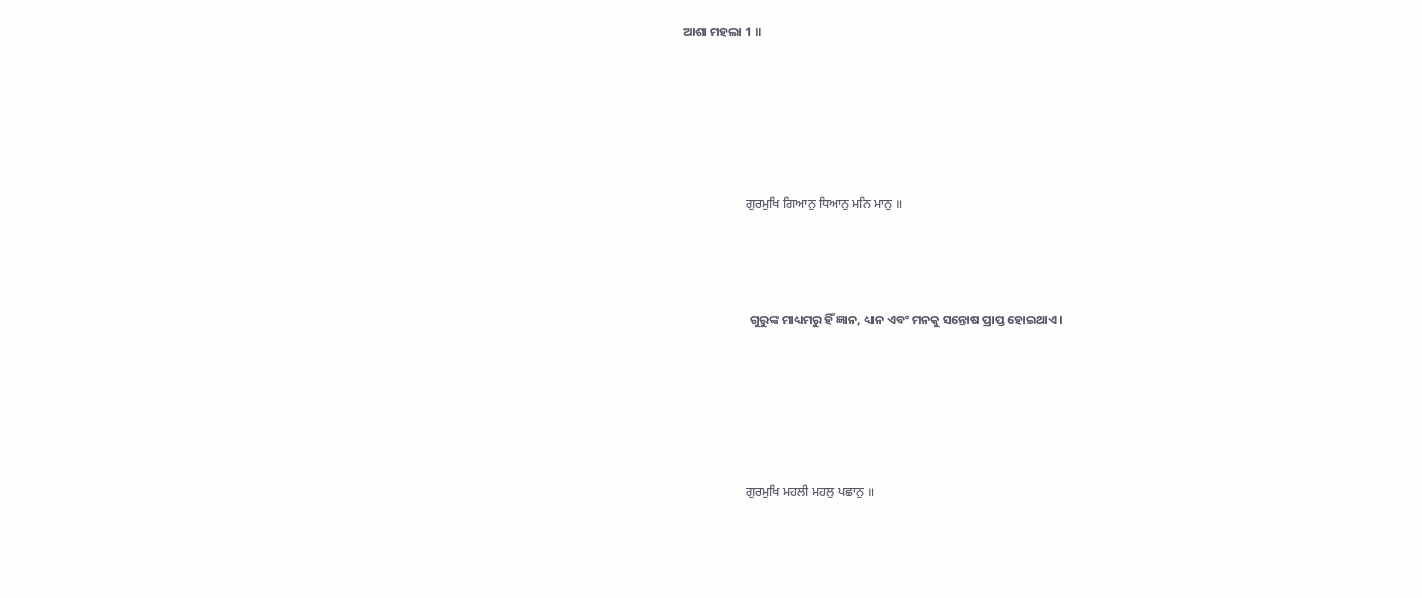ଆଶା ମହଲା 1 ॥





                    ਗੁਰਮੁਖਿ ਗਿਆਨੁ ਧਿਆਨੁ ਮਨਿ ਮਾਨੁ ॥



                        ଗୁରୁଙ୍କ ମାଧ୍ୟମରୁ ହିଁ ଜ୍ଞାନ, ଧ୍ୟାନ ଏବଂ ମନକୁ ସନ୍ତୋଷ ପ୍ରାପ୍ତ ହୋଇଥାଏ।





                    ਗੁਰਮੁਖਿ ਮਹਲੀ ਮਹਲੁ ਪਛਾਨੁ ॥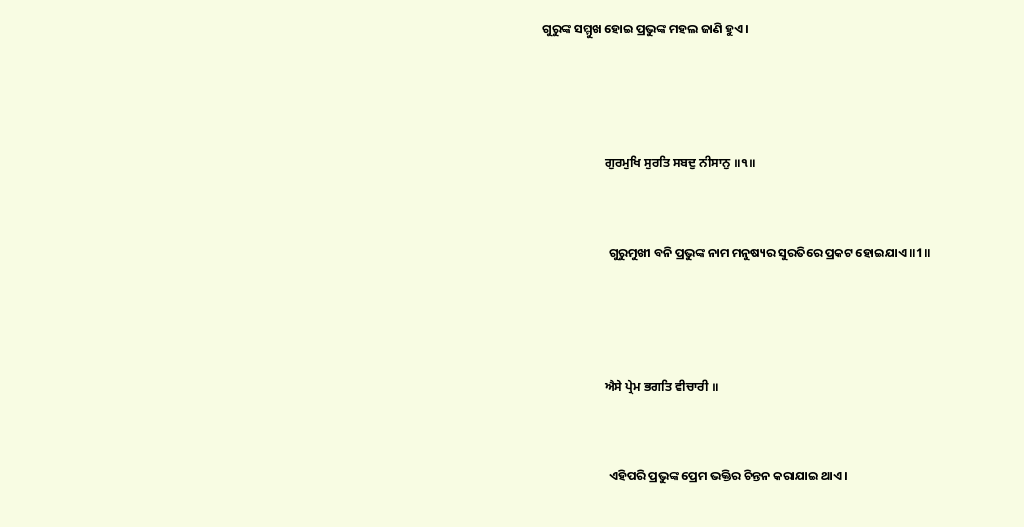ଗୁରୁଙ୍କ ସମ୍ମୁଖ ହୋଇ ପ୍ରଭୁଙ୍କ ମହଲ ଜାଣି ହୁଏ।





                    ਗੁਰਮੁਖਿ ਸੁਰਤਿ ਸਬਦੁ ਨੀਸਾਨੁ ॥੧॥



                        ଗୁରୁମୁଖୀ ବନି ପ୍ରଭୁଙ୍କ ନାମ ମନୁଷ୍ୟର ସୁରତିରେ ପ୍ରକଟ ହୋଇଯାଏ ॥1॥





                    ਐਸੇ ਪ੍ਰੇਮ ਭਗਤਿ ਵੀਚਾਰੀ ॥



                        ଏହିପରି ପ୍ରଭୁଙ୍କ ପ୍ରେମ ଭକ୍ତିର ଚିନ୍ତନ କରାଯାଇ ଥାଏ।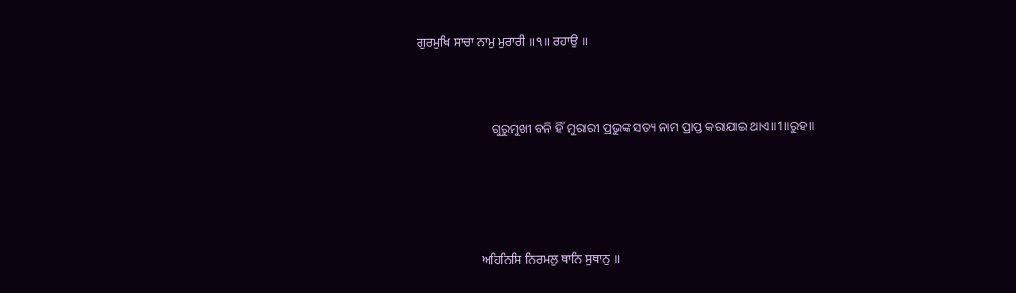ਗੁਰਮੁਖਿ ਸਾਚਾ ਨਾਮੁ ਮੁਰਾਰੀ ॥੧॥ ਰਹਾਉ ॥



                        ଗୁରୁମୁଖୀ ବନି ହିଁ ମୁରାରୀ ପ୍ରଭୁଙ୍କ ସତ୍ୟ ନାମ ପ୍ରାପ୍ତ କରାଯାଇ ଥାଏ॥1॥ରୁହ॥





                    ਅਹਿਨਿਸਿ ਨਿਰਮਲੁ ਥਾਨਿ ਸੁਥਾਨੁ ॥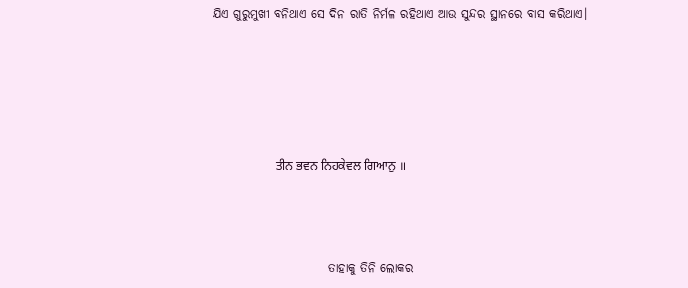ଯିଏ ଗୁରୁମୁଖୀ ବନିଥାଏ ସେ ଦିନ ରାତି ନିର୍ମଳ ରହିଥାଏ ଆଉ ସୁନ୍ଦର ସ୍ଥାନରେ ବାସ କରିଥାଏ।





                    ਤੀਨ ਭਵਨ ਨਿਹਕੇਵਲ ਗਿਆਨੁ ॥



                        ତାହାକୁ ତିନି ଲୋକର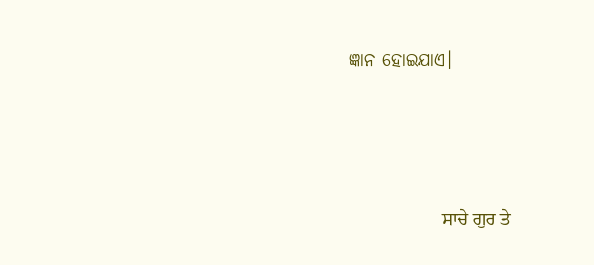ଜ୍ଞାନ ହୋଇଯାଏ।





                    ਸਾਚੇ ਗੁਰ ਤੇ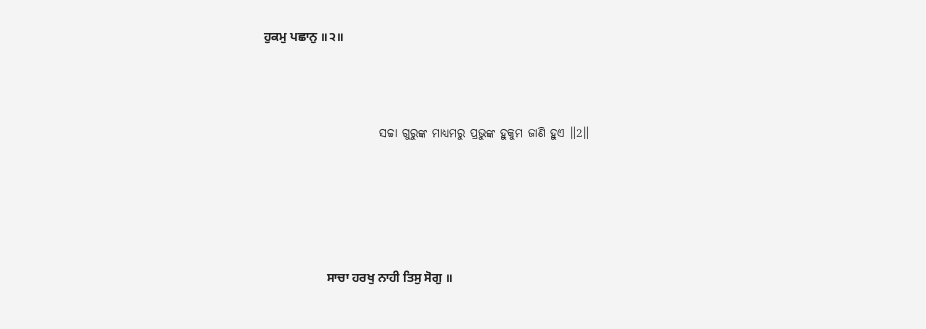ਹੁਕਮੁ ਪਛਾਨੁ ॥੨॥



                        ସଚ୍ଚା ଗୁରୁଙ୍କ ମାଧ୍ୟମରୁ ପ୍ରଭୁଙ୍କ ହୁକୁମ ଜାଣି ହୁଏ ॥2॥





                    ਸਾਚਾ ਹਰਖੁ ਨਾਹੀ ਤਿਸੁ ਸੋਗੁ ॥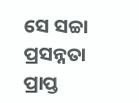ସେ ସଚ୍ଚା ପ୍ରସନ୍ନତା ପ୍ରାପ୍ତ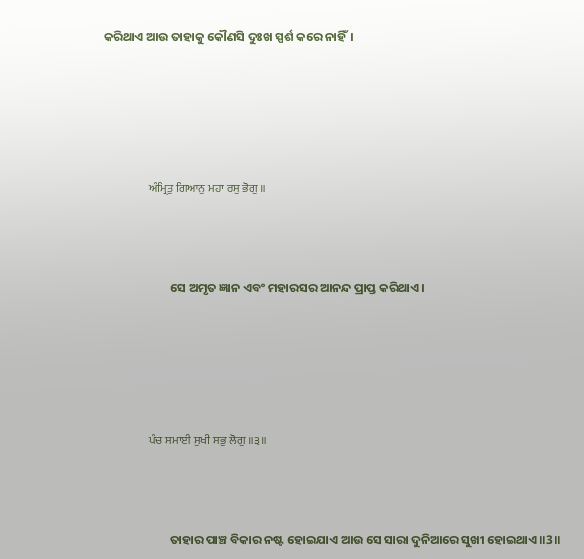କରିଥାଏ ଆଉ ତାହାକୁ କୌଣସି ଦୁଃଖ ସ୍ପର୍ଶ କରେ ନାହିଁ।





                    ਅੰਮ੍ਰਿਤੁ ਗਿਆਨੁ ਮਹਾ ਰਸੁ ਭੋਗੁ ॥



                        ସେ ଅମୃତ ଜ୍ଞାନ ଏବଂ ମହାରସର ଆନନ୍ଦ ପ୍ରାପ୍ତ କରିଥାଏ।





                    ਪੰਚ ਸਮਾਈ ਸੁਖੀ ਸਭੁ ਲੋਗੁ ॥੩॥



                        ତାହାର ପାଞ୍ଚ ବିକାର ନଷ୍ଟ ହୋଇଯାଏ ଆଉ ସେ ସାରା ଦୁନିଆରେ ସୁଖୀ ହୋଇଥାଏ ॥3॥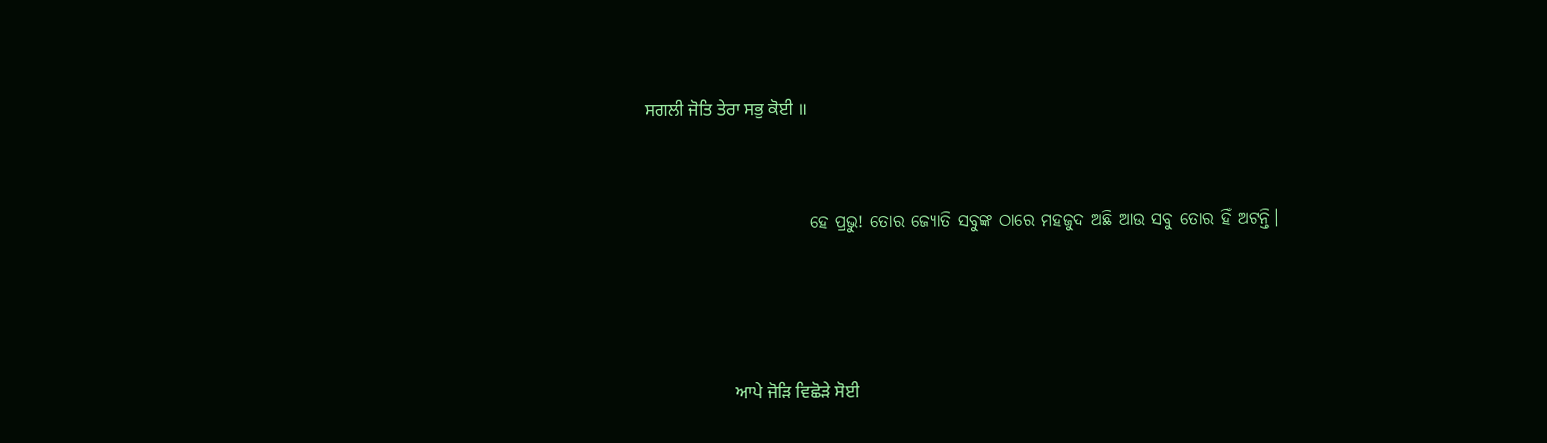ਸਗਲੀ ਜੋਤਿ ਤੇਰਾ ਸਭੁ ਕੋਈ ॥



                        ହେ ପ୍ରଭୁ! ତୋର ଜ୍ୟୋତି ସବୁଙ୍କ ଠାରେ ମହଜୁଦ ଅଛି ଆଉ ସବୁ ତୋର ହିଁ ଅଟନ୍ତି।





                    ਆਪੇ ਜੋੜਿ ਵਿਛੋੜੇ ਸੋਈ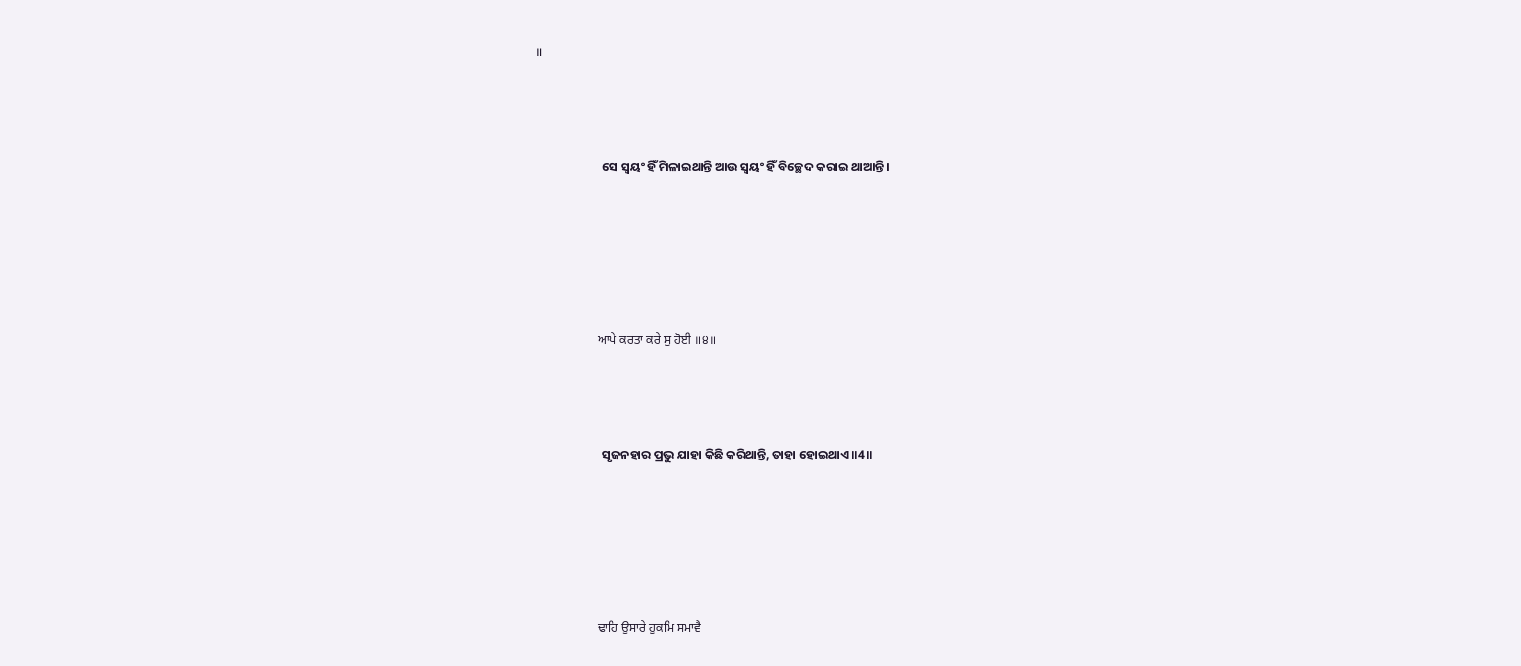॥



                        ସେ ସ୍ଵୟଂ ହିଁ ମିଳାଇଥାନ୍ତି ଆଉ ସ୍ଵୟଂ ହିଁ ବିଚ୍ଛେଦ କରାଇ ଥାଆନ୍ତି।





                    ਆਪੇ ਕਰਤਾ ਕਰੇ ਸੁ ਹੋਈ ॥੪॥



                        ସୃଜନହାର ପ୍ରଭୁ ଯାହା କିଛି କରିଥାନ୍ତି, ତାହା ହୋଇଥାଏ ॥4॥





                    ਢਾਹਿ ਉਸਾਰੇ ਹੁਕਮਿ ਸਮਾਵੈ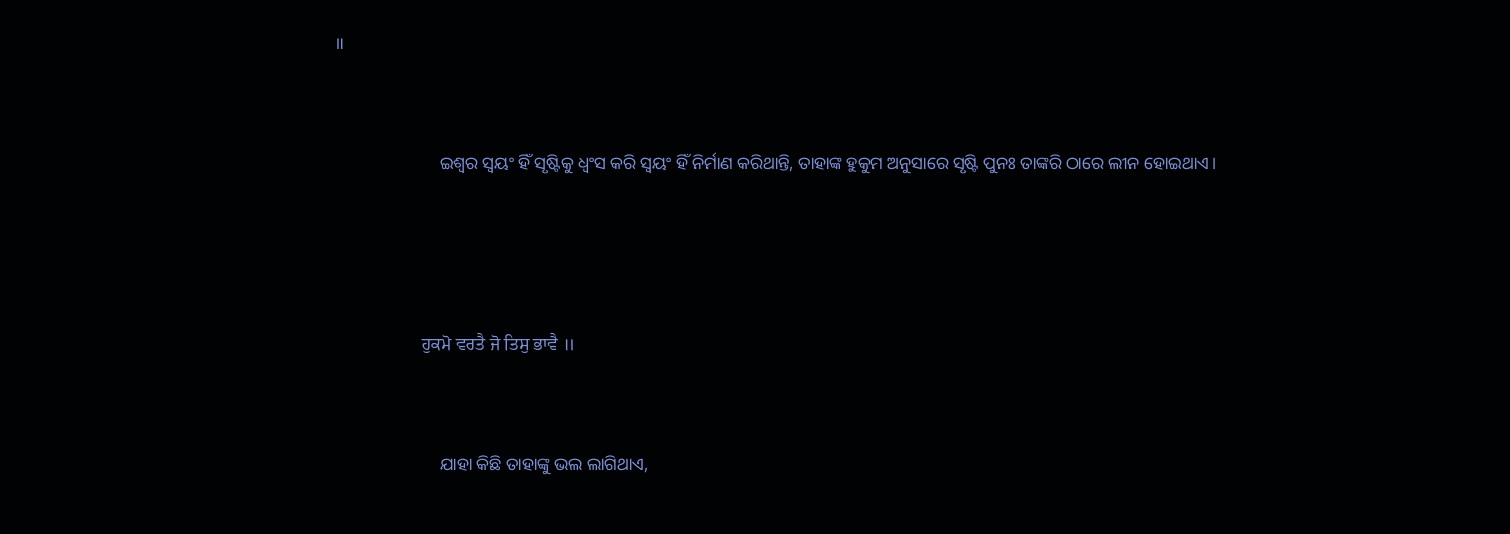॥



                        ଇଶ୍ଵର ସ୍ଵୟଂ ହିଁ ସୃଷ୍ଟିକୁ ଧ୍ଵଂସ କରି ସ୍ଵୟଂ ହିଁ ନିର୍ମାଣ କରିଥାନ୍ତି, ତାହାଙ୍କ ହୁକୁମ ଅନୁସାରେ ସୃଷ୍ଟି ପୁନଃ ତାଙ୍କରି ଠାରେ ଲୀନ ହୋଇଥାଏ।





                    ਹੁਕਮੋ ਵਰਤੈ ਜੋ ਤਿਸੁ ਭਾਵੈ ॥



                        ଯାହା କିଛି ତାହାଙ୍କୁ ଭଲ ଲାଗିଥାଏ,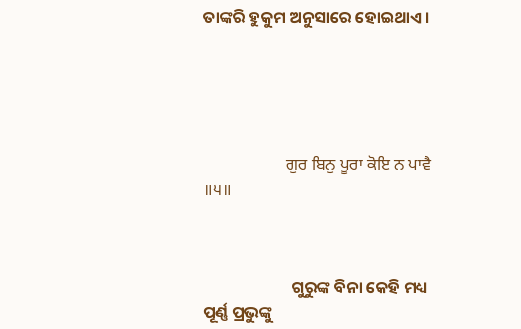ତାଙ୍କରି ହୁକୁମ ଅନୁସାରେ ହୋଇଥାଏ।





                    ਗੁਰ ਬਿਨੁ ਪੂਰਾ ਕੋਇ ਨ ਪਾਵੈ ॥੫॥



                        ଗୁରୁଙ୍କ ବିନା କେହି ମଧ୍ୟ ପୂର୍ଣ୍ଣ ପ୍ରଭୁଙ୍କୁ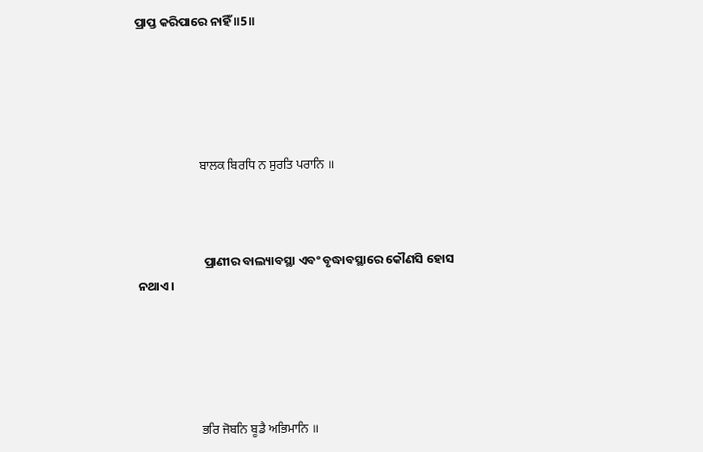ପ୍ରାପ୍ତ କରିପାରେ ନାହିଁ ॥5॥





                    ਬਾਲਕ ਬਿਰਧਿ ਨ ਸੁਰਤਿ ਪਰਾਨਿ ॥



                        ପ୍ରାଣୀର ବାଲ୍ୟାବସ୍ଥା ଏବଂ ବୃଦ୍ଧାବସ୍ଥାରେ କୌଣସି ହୋସ ନଥାଏ।





                    ਭਰਿ ਜੋਬਨਿ ਬੂਡੈ ਅਭਿਮਾਨਿ ॥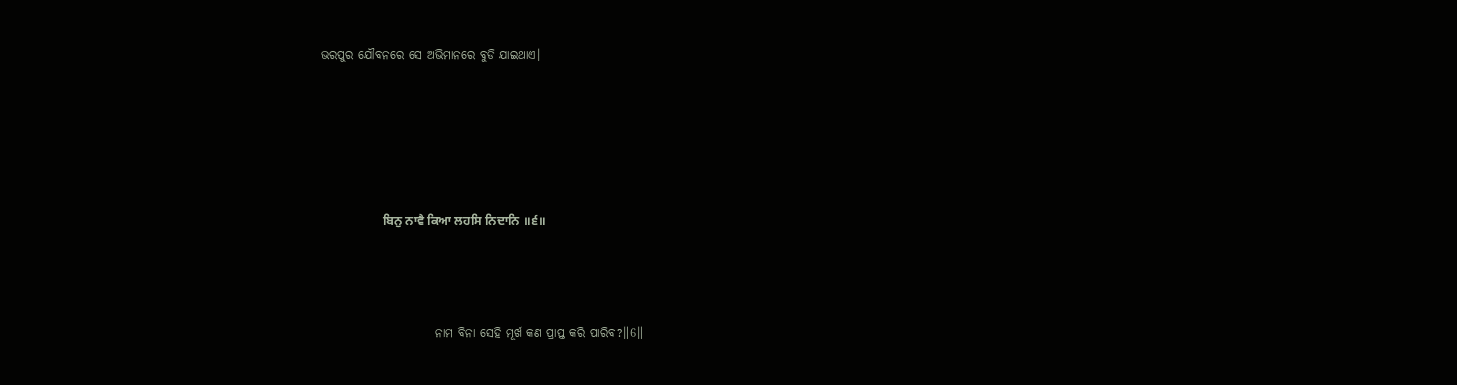ଭରପୁର ଯୌବନରେ ସେ ଅଭିମାନରେ ବୁଡି ଯାଇଥାଏ।





                    ਬਿਨੁ ਨਾਵੈ ਕਿਆ ਲਹਸਿ ਨਿਦਾਨਿ ॥੬॥



                        ନାମ ବିନା ସେହି ମୂର୍ଖ କଣ ପ୍ରାପ୍ତ କରି ପାରିବ?॥6॥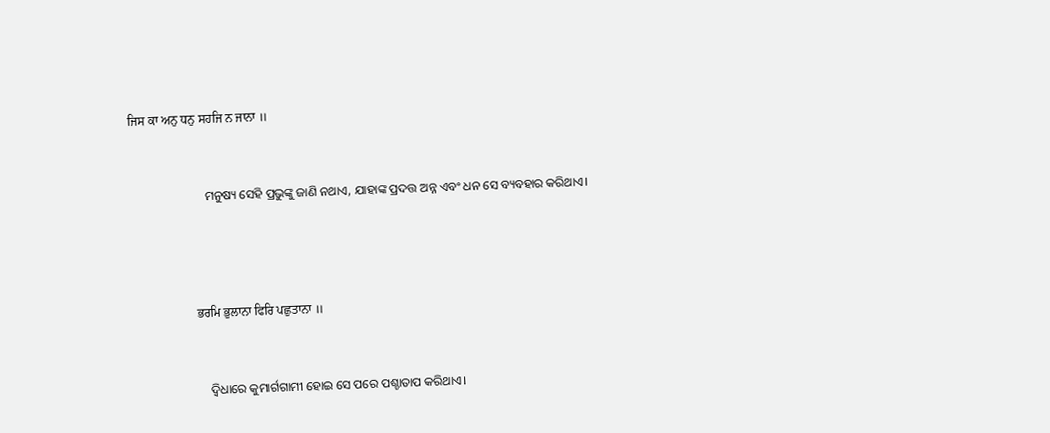ਜਿਸ ਕਾ ਅਨੁ ਧਨੁ ਸਹਜਿ ਨ ਜਾਨਾ ॥



                        ମନୁଷ୍ୟ ସେହି ପ୍ରଭୁଙ୍କୁ ଜାଣି ନଥାଏ, ଯାହାଙ୍କ ପ୍ରଦତ୍ତ ଅନ୍ନ ଏବଂ ଧନ ସେ ବ୍ୟବହାର କରିଥାଏ।





                    ਭਰਮਿ ਭੁਲਾਨਾ ਫਿਰਿ ਪਛੁਤਾਨਾ ॥



                        ଦ୍ଵିଧାରେ କୁମାର୍ଗଗାମୀ ହୋଇ ସେ ପରେ ପଶ୍ଚାତାପ କରିଥାଏ।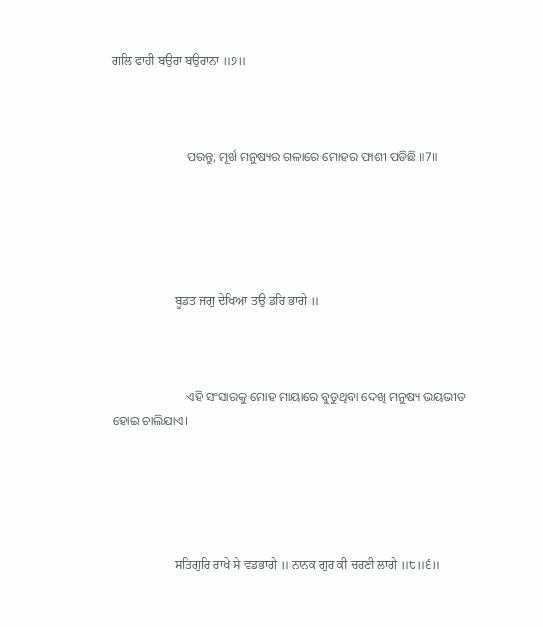ਗਲਿ ਫਾਹੀ ਬਉਰਾ ਬਉਰਾਨਾ ॥੭॥



                        ପରନ୍ତୁ, ମୂର୍ଖ ମନୁଷ୍ୟର ଗଳାରେ ମୋହର ଫାଶୀ ପଡିଛି ॥7॥





                    ਬੂਡਤ ਜਗੁ ਦੇਖਿਆ ਤਉ ਡਰਿ ਭਾਗੇ ॥



                        ଏହି ସଂସାରକୁ ମୋହ ମାୟାରେ ବୁଡୁଥିବା ଦେଖି ମନୁଷ୍ୟ ଭୟଭୀତ ହୋଇ ଚାଲିଯାଏ।





                    ਸਤਿਗੁਰਿ ਰਾਖੇ ਸੇ ਵਡਭਾਗੇ ॥ ਨਾਨਕ ਗੁਰ ਕੀ ਚਰਣੀ ਲਾਗੇ ॥੮॥੬॥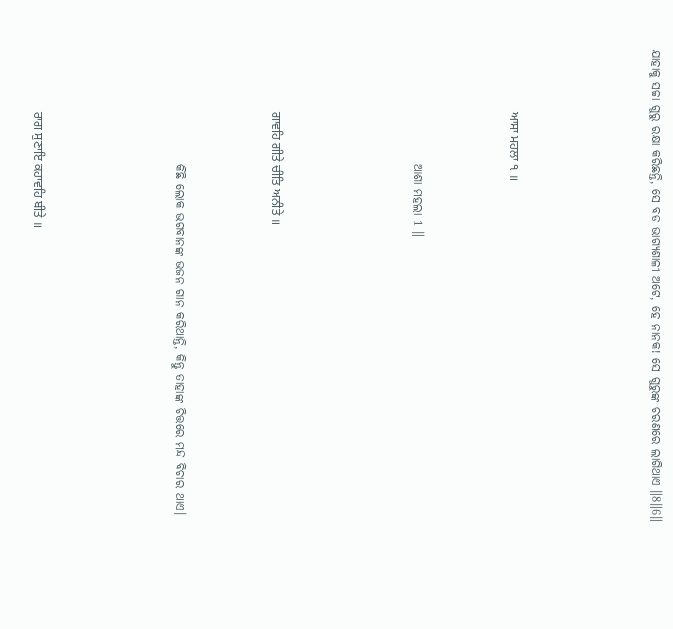ଯାହାକୁ ସଚ୍ଚା ଗୁରୁ ରକ୍ଷା କରିଛନ୍ତି, ସେ ବଡ ଭାଗ୍ୟଶାଳୀ ଅଟେ, ହେ ନାନକ! ସେ ଗୁରୁଙ୍କ ଚରଣରେ ଲାଗିଥାଏ ॥8॥6॥





                    ਆਸਾ ਮਹਲਾ ੧ ॥



                        ଆଶା ମହଲା 1 ॥





                    ਗਾਵਹਿ ਗੀਤੇ ਚੀਤਿ ਅਨੀਤੇ ॥



                        କିଛି ଲୋକ ଭଗବାନଙ୍କ ଭଜନ ଗାନ କରିଥାନ୍ତି, କିନ୍ତୁ ତାହାଙ୍କ ଚିତ୍ତରେ ମନ୍ଦ ବିଚାର ଥାଏ।





                    ਰਾਗ ਸੁਣਾਇ ਕਹਾਵਹਿ ਬੀਤੇ ॥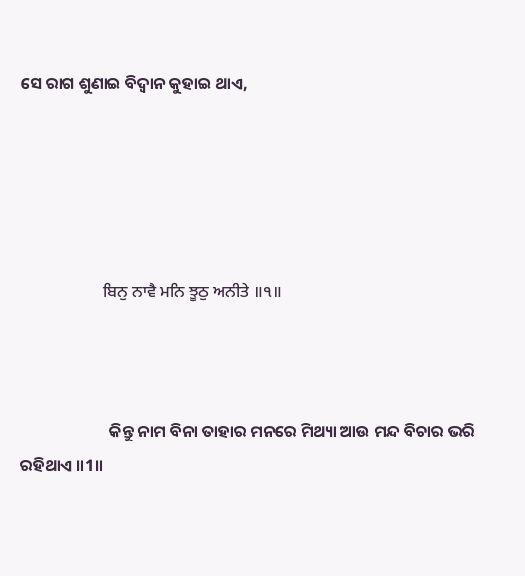ସେ ରାଗ ଶୁଣାଇ ବିଦ୍ଵାନ କୁହାଇ ଥାଏ,





                    ਬਿਨੁ ਨਾਵੈ ਮਨਿ ਝੂਠੁ ਅਨੀਤੇ ॥੧॥



                        କିନ୍ତୁ ନାମ ବିନା ତାହାର ମନରେ ମିଥ୍ୟା ଆଉ ମନ୍ଦ ବିଚାର ଭରି ରହିଥାଏ ॥1॥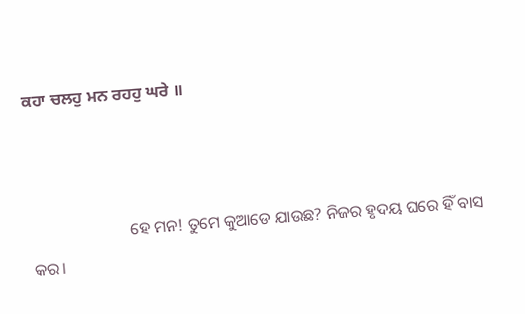ਕਹਾ ਚਲਹੁ ਮਨ ਰਹਹੁ ਘਰੇ ॥



                        ହେ ମନ! ତୁମେ କୁଆଡେ ଯାଉଛ? ନିଜର ହୃଦୟ ଘରେ ହିଁ ବାସ କର।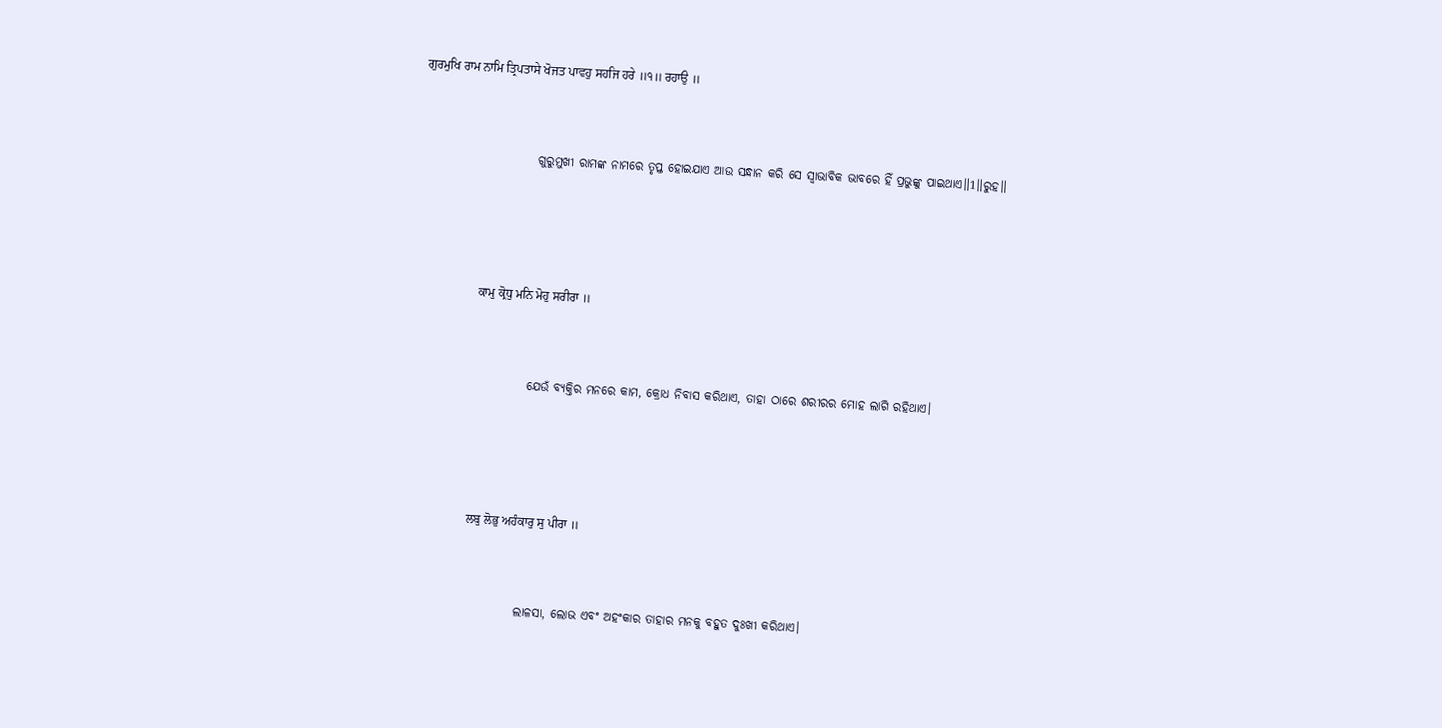ਗੁਰਮੁਖਿ ਰਾਮ ਨਾਮਿ ਤ੍ਰਿਪਤਾਸੇ ਖੋਜਤ ਪਾਵਹੁ ਸਹਜਿ ਹਰੇ ॥੧॥ ਰਹਾਉ ॥



                        ଗୁରୁମୁଖୀ ରାମଙ୍କ ନାମରେ ତୃପ୍ତ ହୋଇଯାଏ ଆଉ ସନ୍ଧାନ କରି ସେ ସ୍ଵାଭାବିକ ଭାବରେ ହିଁ ପ୍ରଭୁଙ୍କୁ ପାଇଥାଏ॥1॥ରୁହ॥





                    ਕਾਮੁ ਕ੍ਰੋਧੁ ਮਨਿ ਮੋਹੁ ਸਰੀਰਾ ॥



                        ଯେଉଁ ବ୍ୟକ୍ତିର ମନରେ କାମ, କ୍ରୋଧ ନିବାସ କରିଥାଏ, ତାହା ଠାରେ ଶରୀରର ମୋହ ଲାଗି ରହିଥାଏ।





                    ਲਬੁ ਲੋਭੁ ਅਹੰਕਾਰੁ ਸੁ ਪੀਰਾ ॥



                        ଲାଳସା, ଲୋଭ ଏବଂ ଅହଂକାର ତାହାର ମନକୁ ବହୁତ ଦୁଃଖୀ କରିଥାଏ।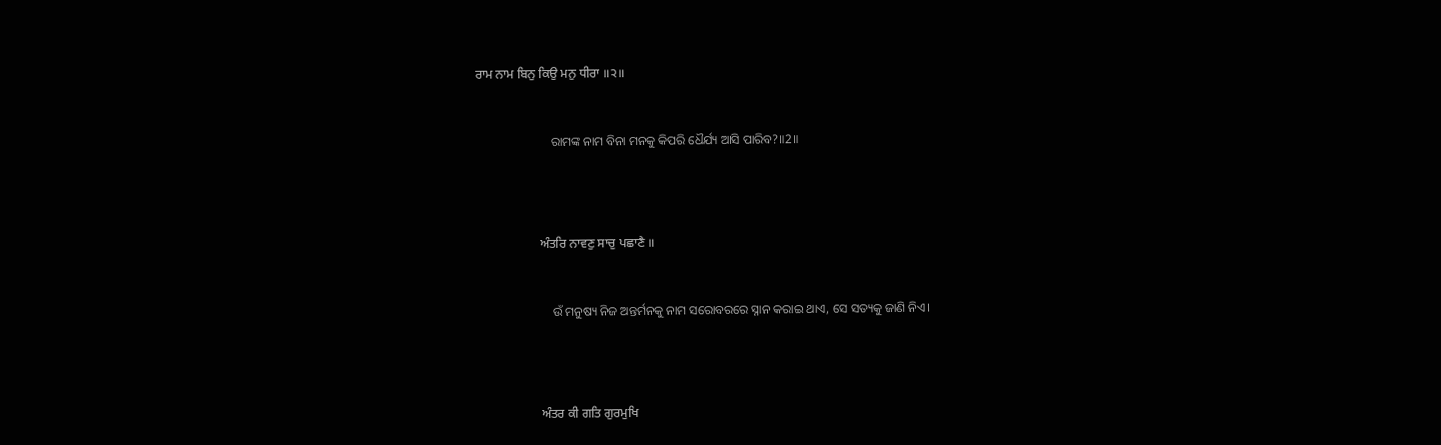ਰਾਮ ਨਾਮ ਬਿਨੁ ਕਿਉ ਮਨੁ ਧੀਰਾ ॥੨॥



                        ରାମଙ୍କ ନାମ ବିନା ମନକୁ କିପରି ଧୈର୍ଯ୍ୟ ଆସି ପାରିବ?॥2॥





                    ਅੰਤਰਿ ਨਾਵਣੁ ਸਾਚੁ ਪਛਾਣੈ ॥



                        ଉଁ ମନୁଷ୍ୟ ନିଜ ଅନ୍ତର୍ମନକୁ ନାମ ସରୋବରରେ ସ୍ନାନ କରାଇ ଥାଏ, ସେ ସତ୍ୟକୁ ଜାଣି ନିଏ।





                    ਅੰਤਰ ਕੀ ਗਤਿ ਗੁਰਮੁਖਿ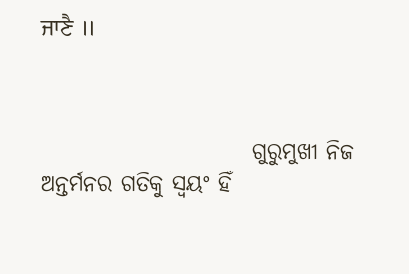ਜਾਣੈ ॥



                        ଗୁରୁମୁଖୀ ନିଜ ଅନ୍ତର୍ମନର ଗତିକୁ ସ୍ଵୟଂ ହିଁ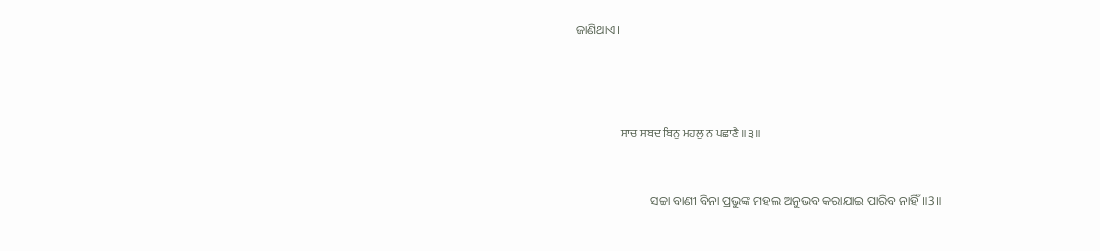ଜାଣିଥାଏ।





                    ਸਾਚ ਸਬਦ ਬਿਨੁ ਮਹਲੁ ਨ ਪਛਾਣੈ ॥੩॥



                        ସଚ୍ଚା ବାଣୀ ବିନା ପ୍ରଭୁଙ୍କ ମହଲ ଅନୁଭବ କରାଯାଇ ପାରିବ ନାହିଁ॥3॥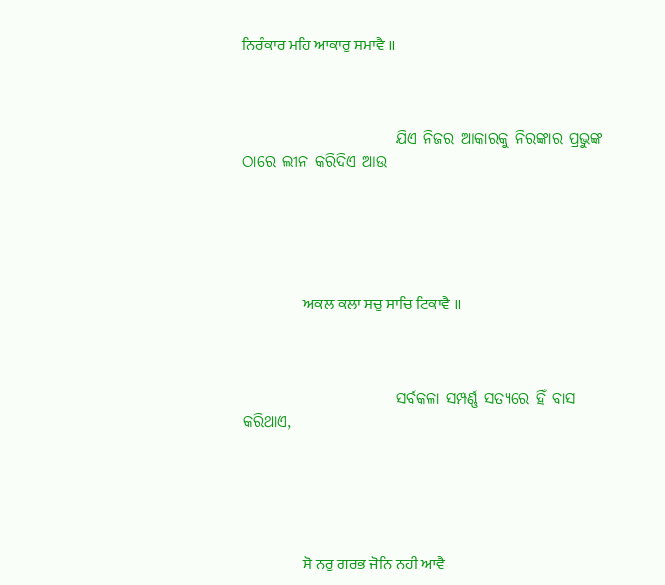ਨਿਰੰਕਾਰ ਮਹਿ ਆਕਾਰੁ ਸਮਾਵੈ ॥



                        ଯିଏ ନିଜର ଆକାରକୁ ନିରଙ୍କାର ପ୍ରଭୁଙ୍କ ଠାରେ ଲୀନ କରିଦିଏ ଆଉ





                    ਅਕਲ ਕਲਾ ਸਚੁ ਸਾਚਿ ਟਿਕਾਵੈ ॥



                        ସର୍ବକଳା ସମ୍ପର୍ଣ୍ଣ ସତ୍ୟରେ ହିଁ ବାସ କରିଥାଏ,





                    ਸੋ ਨਰੁ ਗਰਭ ਜੋਨਿ ਨਹੀ ਆਵੈ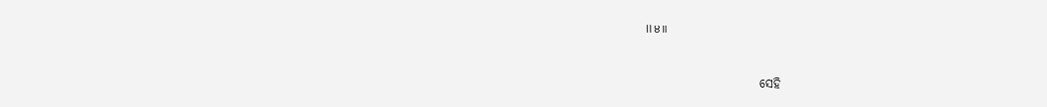॥੪॥



                        ସେହି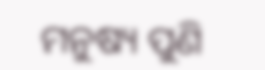ମନୁଷ୍ୟ ପୁଣି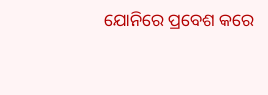ଯୋନିରେ ପ୍ରବେଶ କରେ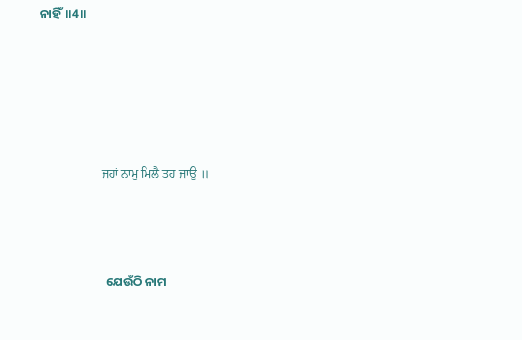ନାହିଁ॥4॥





                    ਜਹਾਂ ਨਾਮੁ ਮਿਲੈ ਤਹ ਜਾਉ ॥



                        ଯେଉଁଠି ନାମ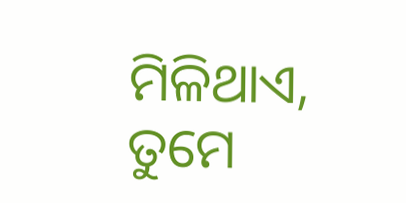ମିଳିଥାଏ, ତୁମେ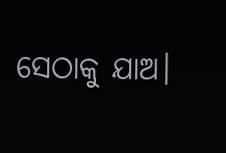ସେଠାକୁ ଯାଅ।